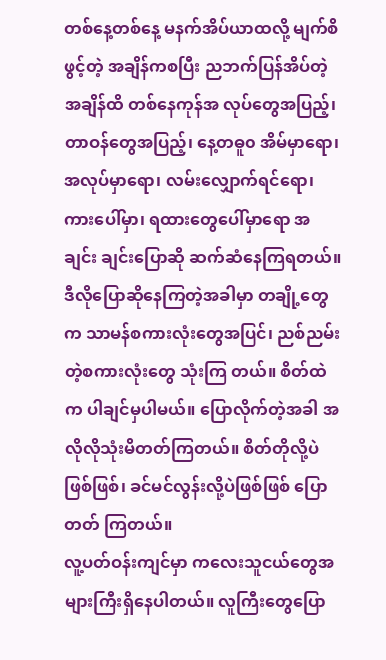တစ်နေ့တစ်နေ့ မနက်အိပ်ယာထလို့ မျက်စိဖွင့်တဲ့ အချိန်ကစပြီး ညဘက်ပြန်အိပ်တဲ့ အချိန်ထိ တစ်နေကုန်အ လုပ်တွေအပြည့်၊ တာဝန်တွေအပြည့်၊ နေ့တဓူ၀ အိမ်မှာရော၊ အလုပ်မှာရော၊ လမ်းလျှောက်ရင်ရော၊ ကားပေါ်မှာ၊ ရထားတွေပေါ်မှာရော အချင်း ချင်းပြောဆို ဆက်ဆံနေကြရတယ်။
ဒီလိုပြောဆိုနေကြတဲ့အခါမှာ တချို့တွေက သာမန်စကားလုံးတွေအပြင်၊ ညစ်ညမ်းတဲ့စကားလုံးတွေ သုံးကြ တယ်။ စိတ်ထဲက ပါချင်မှပါမယ်။ ပြောလိုက်တဲ့အခါ အလိုလိုသုံးမိတတ်ကြတယ်။ စိတ်တိုလို့ပဲဖြစ်ဖြစ်၊ ခင်မင်လွန်းလို့ပဲဖြစ်ဖြစ် ပြောတတ် ကြတယ်။
လူ့ပတ်ဝန်းကျင်မှာ ကလေးသူငယ်တွေအများကြီးရှိနေပါတယ်။ လူကြီးတွေပြော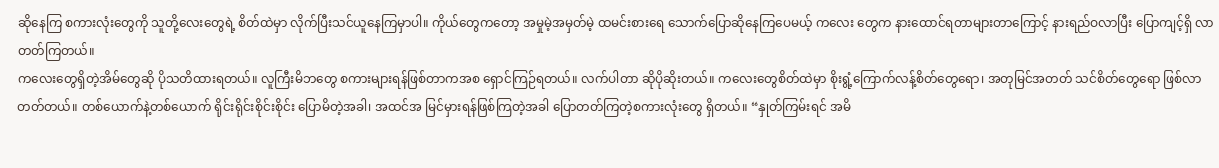ဆိုနေကြ စကားလုံးတွေကို သူတို့လေးတွေရဲ့ စိတ်ထဲမှာ လိုက်ပြီးသင်ယူနေကြမှာပါ။ ကိုယ်တွေကတော့ အမှုမဲ့အမှတ်မဲ့ ထမင်းစားရေ သောက်ပြောဆိုနေကြပေမယ့် ကလေး တွေက နားထောင်ရတာများတာကြောင့် နားရည်ဝလာပြီး ပြောကျင့်ရှိ လာတတ်ကြတယ်။
ကလေးတွေရှိတဲ့အိမ်တွေဆို ပိုသတိထားရတယ်။ လူကြီးမိဘတွေ စကားများရန်ဖြစ်တာကအစ ရှောင်ကြဉ်ရတယ်။ လက်ပါတာ ဆိုပိုဆိုးတယ်။ ကလေးတွေစိတ်ထဲမှာ စိုးရွံ့ကြောက်လန့်စိတ်တွေရော၊ အတုမြင်အတတ် သင်စိတ်တွေရော ဖြစ်လာတတ်တယ်။ တစ်ယောက်နဲ့တစ်ယောက် ရိုင်းရိုင်းစိုင်းစိုင်း ပြောမိတဲ့အခါ၊ အထင်အ မြင်မှားရန်ဖြစ်ကြတဲ့အခါ ပြောတတ်ကြတဲ့စကားလုံးတွေ ရှိတယ်။ “နှုတ်ကြမ်းရင် အမိ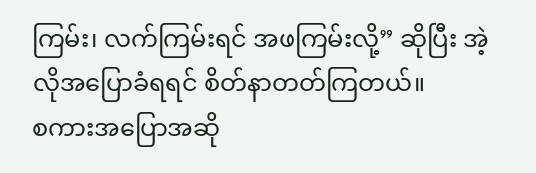ကြမ်း၊ လက်ကြမ်းရင် အဖကြမ်းလို့” ဆိုပြီး အဲ့လိုအပြောခံရရင် စိတ်နာတတ်ကြတယ်။
စကားအပြောအဆို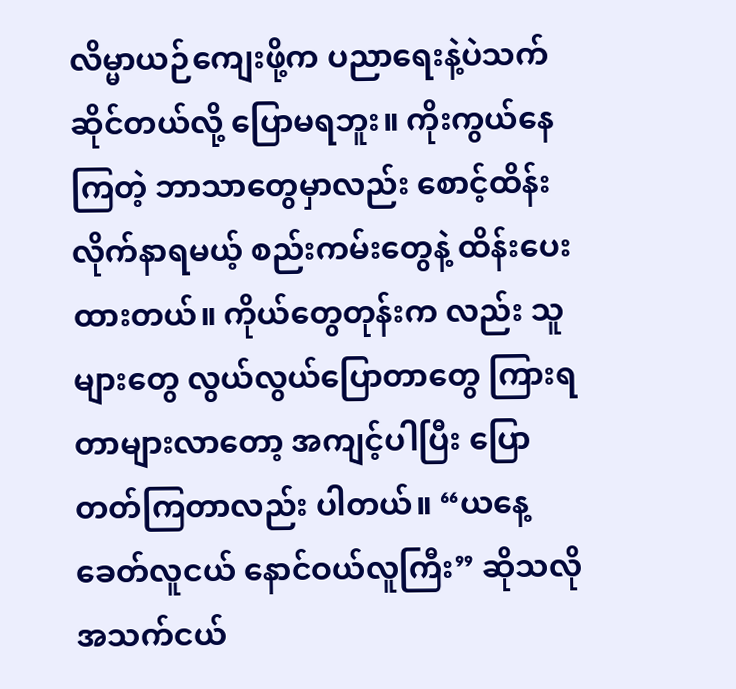လိမ္မာယဉ်ကျေးဖို့က ပညာရေးနဲ့ပဲသက်ဆိုင်တယ်လို့ ပြောမရဘူး။ ကိုးကွယ်နေကြတဲ့ ဘာသာတွေမှာလည်း စောင့်ထိန်းလိုက်နာရမယ့် စည်းကမ်းတွေနဲ့ ထိန်းပေးထားတယ်။ ကိုယ်တွေတုန်းက လည်း သူများတွေ လွယ်လွယ်ပြောတာတွေ ကြားရတာများလာတော့ အကျင့်ပါပြီး ပြောတတ်ကြတာလည်း ပါတယ်။ “ယနေ့ခေတ်လူငယ် နောင်ဝယ်လူကြီး” ဆိုသလို အသက်ငယ်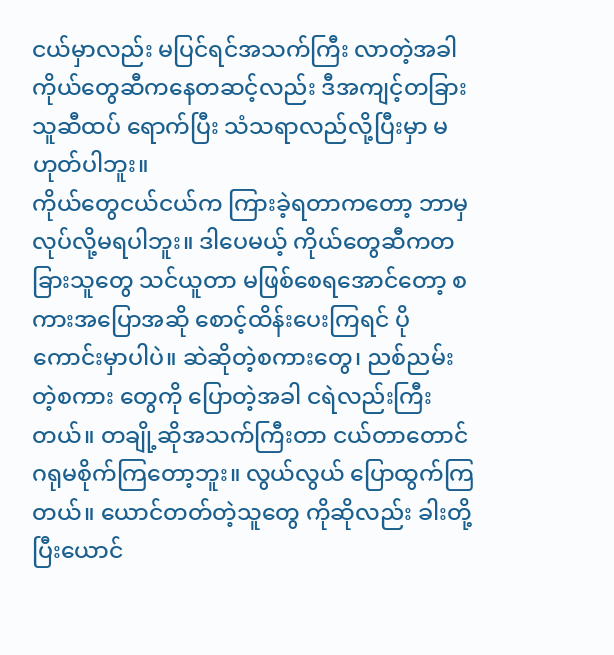ငယ်မှာလည်း မပြင်ရင်အသက်ကြီး လာတဲ့အခါ ကိုယ်တွေဆီကနေတဆင့်လည်း ဒီအကျင့်တခြားသူဆီထပ် ရောက်ပြီး သံသရာလည်လို့ပြီးမှာ မဟုတ်ပါဘူး။
ကိုယ်တွေငယ်ငယ်က ကြားခဲ့ရတာကတော့ ဘာမှလုပ်လို့မရပါဘူး။ ဒါပေမယ့် ကိုယ်တွေဆီကတခြားသူတွေ သင်ယူတာ မဖြစ်စေရအောင်တော့ စကားအပြောအဆို စောင့်ထိန်းပေးကြရင် ပိုကောင်းမှာပါပဲ။ ဆဲဆိုတဲ့စကားတွေ၊ ညစ်ညမ်းတဲ့စကား တွေကို ပြောတဲ့အခါ ငရဲလည်းကြီးတယ်။ တချို့ဆိုအသက်ကြီးတာ ငယ်တာတောင် ဂရုမစိုက်ကြတော့ဘူး။ လွယ်လွယ် ပြောထွက်ကြတယ်။ ယောင်တတ်တဲ့သူတွေ ကိုဆိုလည်း ခါးတို့ပြီးယောင်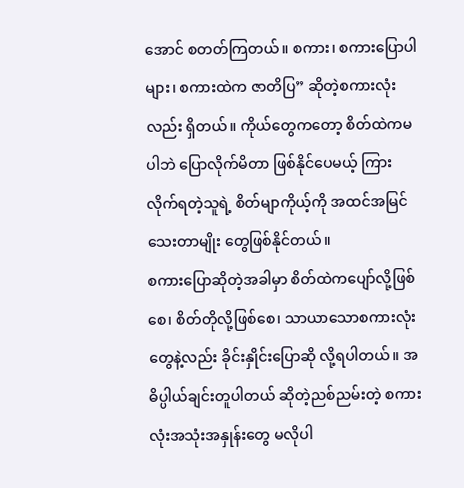အောင် စတတ်ကြတယ်။ စကား၊ စကားပြောပါများ၊ စကားထဲက ဇာတိပြ” ဆိုတဲ့စကားလုံးလည်း ရှိတယ်။ ကိုယ်တွေကတော့ စိတ်ထဲကမပါဘဲ ပြောလိုက်မိတာ ဖြစ်နိုင်ပေမယ့် ကြားလိုက်ရတဲ့သူရဲ့ စိတ်မျာကိုယ့်ကို အထင်အမြင်သေးတာမျိုး တွေဖြစ်နိုင်တယ်။
စကားပြောဆိုတဲ့အခါမှာ စိတ်ထဲကပျော်လို့ဖြစ်စေ၊ စိတ်တိုလို့ဖြစ်စေ၊ သာယာသောစကားလုံးတွေနဲ့လည်း ခိုင်းနှိုင်းပြောဆို လို့ရပါတယ်။ အဓိပ္ပါယ်ချင်းတူပါတယ် ဆိုတဲ့ညစ်ညမ်းတဲ့ စကားလုံးအသုံးအနှုန်းတွေ မလိုပါ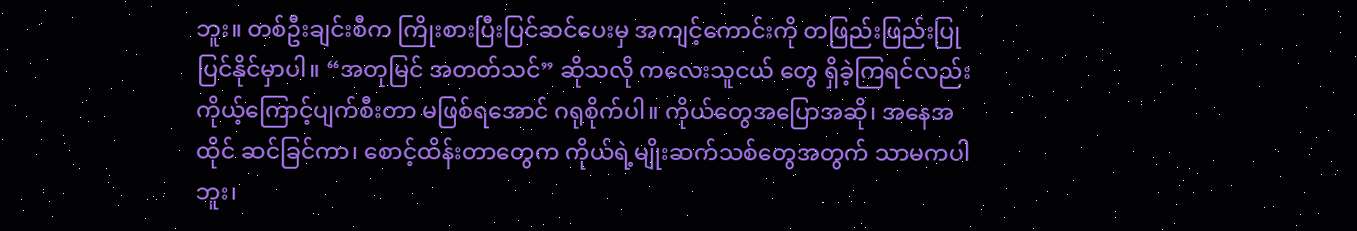ဘူး။ တစ်ဦးချင်းစီက ကြိုးစားပြီးပြင်ဆင်ပေးမှ အကျင့်ကောင်းကို တဖြည်းဖြည်းပြုပြင်နိုင်မှာပါ။ “အတုမြင် အတတ်သင်” ဆိုသလို ကလေးသူငယ် တွေ ရှိခဲ့ကြရင်လည်း ကိုယ့်ကြောင့်ပျက်စီးတာ မဖြစ်ရအောင် ဂရုစိုက်ပါ။ ကိုယ်တွေအပြောအဆို၊ အနေအထိုင် ဆင်ခြင်ကာ၊ စောင့်ထိန်းတာတွေက ကိုယ်ရဲ့မျိုးဆက်သစ်တွေအတွက် သာမကပါဘူး၊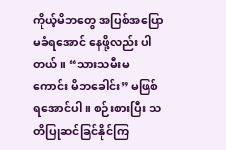ကိုယ့်မိဘတွေ အပြစ်အပြောမခံရအောင် နေဖို့လည်း ပါတယ်။ “သားသမီးမကောင်း မိဘခေါင်း” မဖြစ်ရအောင်ပါ။ စဉ်းစားပြီး သတိပြုဆင်ခြင်နိုင်ကြ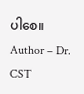ပါစေ။
Author – Dr. CST